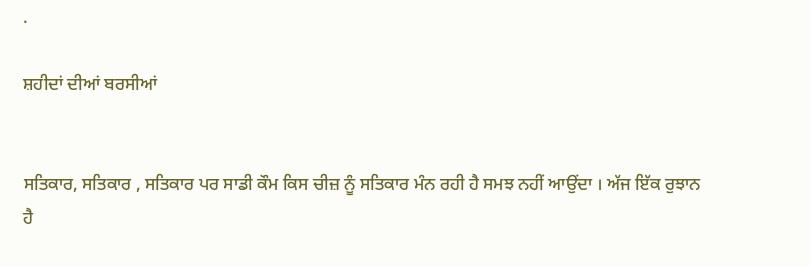.

ਸ਼ਹੀਦਾਂ ਦੀਆਂ ਬਰਸੀਆਂ


ਸਤਿਕਾਰ, ਸਤਿਕਾਰ , ਸਤਿਕਾਰ ਪਰ ਸਾਡੀ ਕੌਮ ਕਿਸ ਚੀਜ਼ ਨੂੰ ਸਤਿਕਾਰ ਮੰਨ ਰਹੀ ਹੈ ਸਮਝ ਨਹੀਂ ਆਉਂਦਾ । ਅੱਜ ਇੱਕ ਰੁਝਾਨ ਹੈ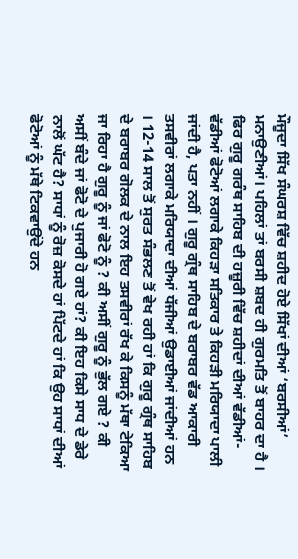ਮੌਜੂਦਾ ਸਿੱਖ ਸੰਘਰਸ਼ ਵਿੱਚ ਸ਼ਹੀਦ ਹੋਏ ਸਿੱਖਾਂ ਦੀਆਂ ‘ਬਰਸੀਆਂ’ ਮਨਾਉਣੀਆਂ। ਪਹਿਲਾਂ ਤਾਂ ਬਰਸੀ ਸ਼ਬਦ ਹੀ ਗੁਰਮਤਿ ਤੋਂ ਬਾਹਰ ਦਾ ਹੈ । ਫਿਰ ਗੁਰੂ ਗਰੰਥ ਸਾਹਿਬ ਦੀ ਹਜ਼ੂਰੀ ਵਿੱਚ ਸ਼ਹੀਦਾਂ ਦੀਆਂ ਵੱਡੀਆਂ-ਵੱਡੀਆਂ ਫੋਟੋਆਂ ਲਗਾਕੇ ਕਿਹੜਾ ਸਤਿਕਾਰ ਤੇ ਕਿਹੜੀ ਮਰਿਯਾਦਾ ਪਾਲੀ ਜਾਂਦੀ ਹੈ, ਪਤਾ ਨਹੀਂ । ਗੁਰੂ ਗ੍ਰੰਥ ਸਾਹਿਬ ਦੇ ਬਰਾਬਰ ਵੱਡ ਆਕਾਰੀ ਤਸਵੀਰਾਂ ਲਗਾਕੇ ਮਰਿਯਾਦਾ ਦੀਆਂ ਧੱਜੀਆਂ ਉਡਾਈਆਂ ਜਾਂਦੀਆਂ ਹਨ । 12-14 ਸਾਲ ਤੋਂ ਸੁਰਤ ਸੰਭਲਣ ਤੋਂ ਵੇਖ ਰਹੀ ਹਾਂ ਕਿ ਗੁਰੂ ਗ੍ਰੰਥ ਸਾਹਿਬ ਦੇ ਬਰਾਬਰ ਗੋਲਕ ਦੇ ਨਾਲ ਇਹ ਤਸਵੀਰਾਂ ਰੱਖ ਕੇ ਕਿਸਨੂੰ ਮੱਥਾ ਟੇਕਿਆ ਜਾ ਰਿਹਾ ਹੈ ਗੁਰੂ ਨੂੰ ਜਾਂ ਫੋਟੋ ਨੂੰ ? ਕੀ ਅਸੀਂ ਗੁਰੂ ਨੂੰ ਭੁੱਲ ਗਏ ? ਕੀ ਅਸੀਂ ਬੰਦੇ ਜਾਂ ਫੋਟੋ ਦੇ ਪੁਜਾਰੀ ਹੋ ਗਏ ਹਾਂ? ਕੀ ਇਹ ਕਿਸੇ ਸਾਧ ਦੇ ਡੇਰੇ ਨਾਲੋਂ ਘੱਟ ਹੈ? ਸਾਧਾਂ ਨੂੰ ਰੋਜ਼ ਕੋਸਦੇ ਹਾਂ ਪਿੱਟਦੇ ਹਾਂ ਕਿ ਉਹ ਸਾਧਾਂ ਦੀਆਂ ਫੋਟੋਆਂ ਨੂੰ ਮੱਥੇ ਟਿਕਵਾਉਂਦੇ ਹਨ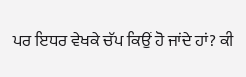ਪਰ ਇਧਰ ਵੇਖਕੇ ਚੱਪ ਕਿਉਂ ਹੋ ਜਾਂਦੇ ਹਾਂ? ਕੀ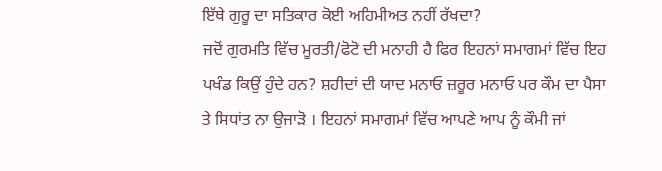ਇੱਥੇ ਗੁਰੂ ਦਾ ਸਤਿਕਾਰ ਕੋਈ ਅਹਿਮੀਅਤ ਨਹੀਂ ਰੱਖਦਾ?
ਜਦੋਂ ਗੁਰਮਤਿ ਵਿੱਚ ਮੂਰਤੀ/ਫੋਟੋ ਦੀ ਮਨਾਹੀ ਹੈ ਫਿਰ ਇਹਨਾਂ ਸਮਾਗਮਾਂ ਵਿੱਚ ਇਹ ਪਖੰਡ ਕਿਉਂ ਹੁੰਦੇ ਹਨ? ਸ਼ਹੀਦਾਂ ਦੀ ਯਾਦ ਮਨਾਓ ਜ਼ਰੂਰ ਮਨਾਓ ਪਰ ਕੌਮ ਦਾ ਪੈਸਾ ਤੇ ਸਿਧਾਂਤ ਨਾ ਉਜਾੜੋ । ਇਹਨਾਂ ਸਮਾਗਮਾਂ ਵਿੱਚ ਆਪਣੇ ਆਪ ਨੂੰ ਕੌਮੀ ਜਾਂ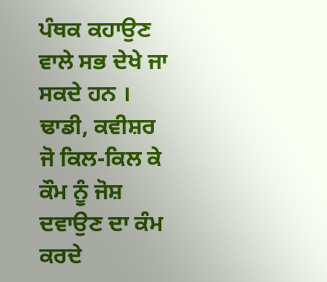ਪੰਥਕ ਕਹਾਉਣ ਵਾਲੇ ਸਭ ਦੇਖੇ ਜਾ ਸਕਦੇ ਹਨ । ਢਾਡੀ, ਕਵੀਸ਼ਰ ਜੋ ਕਿਲ-ਕਿਲ ਕੇ ਕੌਮ ਨੂੰ ਜੋਸ਼ ਦਵਾਉਣ ਦਾ ਕੰਮ ਕਰਦੇ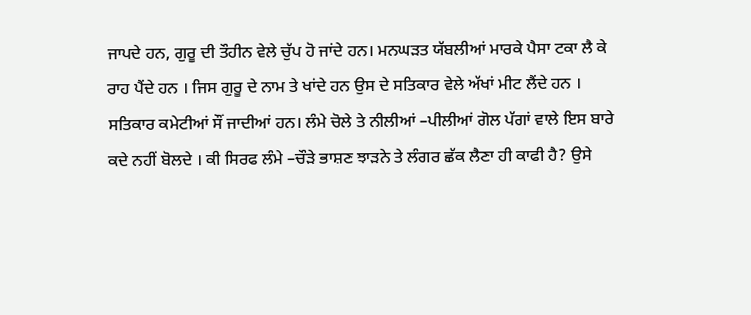ਜਾਪਦੇ ਹਨ, ਗੁਰੂ ਦੀ ਤੌਹੀਨ ਵੇਲੇ ਚੁੱਪ ਹੋ ਜਾਂਦੇ ਹਨ। ਮਨਘੜਤ ਯੱਬਲੀਆਂ ਮਾਰਕੇ ਪੈਸਾ ਟਕਾ ਲੈ ਕੇ ਰਾਹ ਪੈਂਦੇ ਹਨ । ਜਿਸ ਗੁਰੂ ਦੇ ਨਾਮ ਤੇ ਖਾਂਦੇ ਹਨ ਉਸ ਦੇ ਸਤਿਕਾਰ ਵੇਲੇ ਅੱਖਾਂ ਮੀਟ ਲੈਂਦੇ ਹਨ । ਸਤਿਕਾਰ ਕਮੇਟੀਆਂ ਸੌਂ ਜਾਦੀਆਂ ਹਨ। ਲੰਮੇ ਚੋਲੇ ਤੇ ਨੀਲੀਆਂ –ਪੀਲੀਆਂ ਗੋਲ ਪੱਗਾਂ ਵਾਲੇ ਇਸ ਬਾਰੇ ਕਦੇ ਨਹੀਂ ਬੋਲਦੇ । ਕੀ ਸਿਰਫ ਲੰਮੇ –ਚੌੜੇ ਭਾਸ਼ਣ ਝਾੜਨੇ ਤੇ ਲੰਗਰ ਛੱਕ ਲੈਣਾ ਹੀ ਕਾਫੀ ਹੈ? ਉਸੇ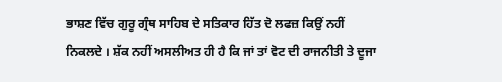ਭਾਸ਼ਣ ਵਿੱਚ ਗੁਰੂ ਗ੍ਰੰਥ ਸਾਹਿਬ ਦੇ ਸਤਿਕਾਰ ਹਿੱਤ ਦੋ ਲਫਜ਼ ਕਿਉਂ ਨਹੀਂ ਨਿਕਲਦੇ । ਸ਼ੱਕ ਨਹੀਂ ਅਸਲੀਅਤ ਹੀ ਹੈ ਕਿ ਜਾਂ ਤਾਂ ਵੋਟ ਦੀ ਰਾਜਨੀਤੀ ਤੇ ਦੂਜਾ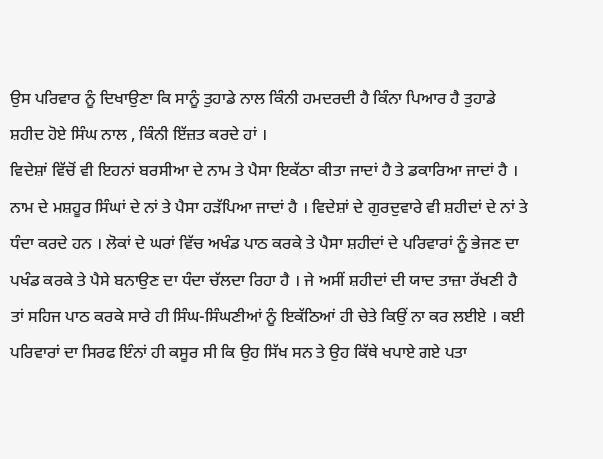ਉਸ ਪਰਿਵਾਰ ਨੂੰ ਦਿਖਾਉਣਾ ਕਿ ਸਾਨੂੰ ਤੁਹਾਡੇ ਨਾਲ ਕਿੰਨੀ ਹਮਦਰਦੀ ਹੈ ਕਿੰਨਾ ਪਿਆਰ ਹੈ ਤੁਹਾਡੇ ਸ਼ਹੀਦ ਹੋਏ ਸਿੰਘ ਨਾਲ , ਕਿੰਨੀ ਇੱਜ਼ਤ ਕਰਦੇ ਹਾਂ ।
ਵਿਦੇਸ਼ਾਂ ਵਿੱਚੋਂ ਵੀ ਇਹਨਾਂ ਬਰਸੀਆ ਦੇ ਨਾਮ ਤੇ ਪੈਸਾ ਇਕੱਠਾ ਕੀਤਾ ਜਾਦਾਂ ਹੈ ਤੇ ਡਕਾਰਿਆ ਜਾਦਾਂ ਹੈ । ਨਾਮ ਦੇ ਮਸ਼ਹੂਰ ਸਿੰਘਾਂ ਦੇ ਨਾਂ ਤੇ ਪੈਸਾ ਹੜੱਪਿਆ ਜਾਦਾਂ ਹੈ । ਵਿਦੇਸ਼ਾਂ ਦੇ ਗੁਰਦੁਵਾਰੇ ਵੀ ਸ਼ਹੀਦਾਂ ਦੇ ਨਾਂ ਤੇ ਧੰਦਾ ਕਰਦੇ ਹਨ । ਲੋਕਾਂ ਦੇ ਘਰਾਂ ਵਿੱਚ ਅਖੰਡ ਪਾਠ ਕਰਕੇ ਤੇ ਪੈਸਾ ਸ਼ਹੀਦਾਂ ਦੇ ਪਰਿਵਾਰਾਂ ਨੂੰ ਭੇਜਣ ਦਾ ਪਖੰਡ ਕਰਕੇ ਤੇ ਪੈਸੇ ਬਨਾਉਣ ਦਾ ਧੰਦਾ ਚੱਲਦਾ ਰਿਹਾ ਹੈ । ਜੇ ਅਸੀਂ ਸ਼ਹੀਦਾਂ ਦੀ ਯਾਦ ਤਾਜ਼ਾ ਰੱਖਣੀ ਹੈ ਤਾਂ ਸਹਿਜ ਪਾਠ ਕਰਕੇ ਸਾਰੇ ਹੀ ਸਿੰਘ-ਸਿੰਘਣੀਆਂ ਨੂੰ ਇਕੱਠਿਆਂ ਹੀ ਚੇਤੇ ਕਿਉਂ ਨਾ ਕਰ ਲਈਏ । ਕਈ ਪਰਿਵਾਰਾਂ ਦਾ ਸਿਰਫ ਇੰਨਾਂ ਹੀ ਕਸੂਰ ਸੀ ਕਿ ਉਹ ਸਿੱਖ ਸਨ ਤੇ ਉਹ ਕਿੱਥੇ ਖਪਾਏ ਗਏ ਪਤਾ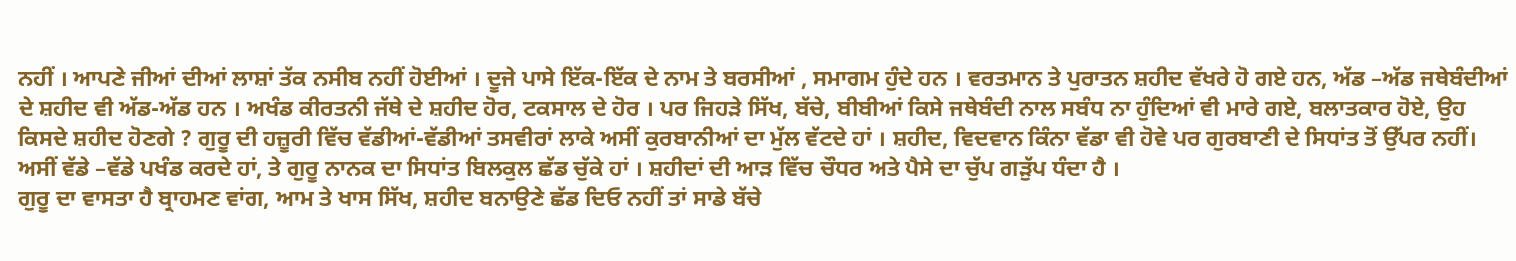ਨਹੀਂ । ਆਪਣੇ ਜੀਆਂ ਦੀਆਂ ਲਾਸ਼ਾਂ ਤੱਕ ਨਸੀਬ ਨਹੀਂ ਹੋਈਆਂ । ਦੂਜੇ ਪਾਸੇ ਇੱਕ-ਇੱਕ ਦੇ ਨਾਮ ਤੇ ਬਰਸੀਆਂ , ਸਮਾਗਮ ਹੁੰਦੇ ਹਨ । ਵਰਤਮਾਨ ਤੇ ਪੁਰਾਤਨ ਸ਼ਹੀਦ ਵੱਖਰੇ ਹੋ ਗਏ ਹਨ, ਅੱਡ –ਅੱਡ ਜਥੇਬੰਦੀਆਂ ਦੇ ਸ਼ਹੀਦ ਵੀ ਅੱਡ-ਅੱਡ ਹਨ । ਅਖੰਡ ਕੀਰਤਨੀ ਜੱਥੇ ਦੇ ਸ਼ਹੀਦ ਹੋਰ, ਟਕਸਾਲ ਦੇ ਹੋਰ । ਪਰ ਜਿਹੜੇ ਸਿੱਖ, ਬੱਚੇ, ਬੀਬੀਆਂ ਕਿਸੇ ਜਥੇਬੰਦੀ ਨਾਲ ਸਬੰਧ ਨਾ ਹੁੰਦਿਆਂ ਵੀ ਮਾਰੇ ਗਏ, ਬਲਾਤਕਾਰ ਹੋਏ, ਉਹ ਕਿਸਦੇ ਸ਼ਹੀਦ ਹੋਣਗੇ ? ਗੁਰੂ ਦੀ ਹਜ਼ੂਰੀ ਵਿੱਚ ਵੱਡੀਆਂ-ਵੱਡੀਆਂ ਤਸਵੀਰਾਂ ਲਾਕੇ ਅਸੀਂ ਕੁਰਬਾਨੀਆਂ ਦਾ ਮੁੱਲ ਵੱਟਦੇ ਹਾਂ । ਸ਼ਹੀਦ, ਵਿਦਵਾਨ ਕਿੰਨਾ ਵੱਡਾ ਵੀ ਹੋਵੇ ਪਰ ਗੁਰਬਾਣੀ ਦੇ ਸਿਧਾਂਤ ਤੋਂ ਉੱਪਰ ਨਹੀਂ। ਅਸੀਂ ਵੱਡੇ –ਵੱਡੇ ਪਖੰਡ ਕਰਦੇ ਹਾਂ, ਤੇ ਗੁਰੂ ਨਾਨਕ ਦਾ ਸਿਧਾਂਤ ਬਿਲਕੁਲ ਛੱਡ ਚੁੱਕੇ ਹਾਂ । ਸ਼ਹੀਦਾਂ ਦੀ ਆੜ ਵਿੱਚ ਚੌਧਰ ਅਤੇ ਪੈਸੇ ਦਾ ਚੁੱਪ ਗੜੁੱਪ ਧੰਦਾ ਹੈ ।
ਗੁਰੂ ਦਾ ਵਾਸਤਾ ਹੈ ਬ੍ਰਾਹਮਣ ਵਾਂਗ, ਆਮ ਤੇ ਖਾਸ ਸਿੱਖ, ਸ਼ਹੀਦ ਬਨਾਉਣੇ ਛੱਡ ਦਿਓ ਨਹੀਂ ਤਾਂ ਸਾਡੇ ਬੱਚੇ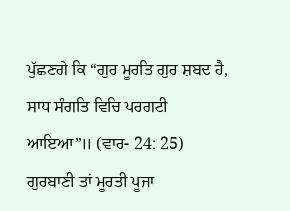ਪੁੱਛਣਗੇ ਕਿ “ਗੁਰ ਮੂਰਤਿ ਗੁਰ ਸ਼ਬਦ ਹੈ, ਸਾਧ ਸੰਗਤਿ ਵਿਚਿ ਪਰਗਟੀ ਆਇਆ”॥ (ਵਾਰ- 24: 25)
ਗੁਰਬਾਣੀ ਤਾਂ ਮੂਰਤੀ ਪੂਜਾ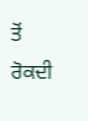ਤੋਂ ਰੋਕਦੀ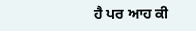ਹੈ ਪਰ ਆਹ ਕੀ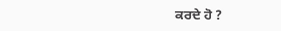ਕਰਦੇ ਹੋ ?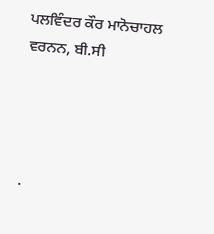ਪਲਵਿੰਦਰ ਕੌਰ ਮਾਨੋਚਾਹਲ
ਵਰਨਨ, ਬੀ.ਸੀ




.